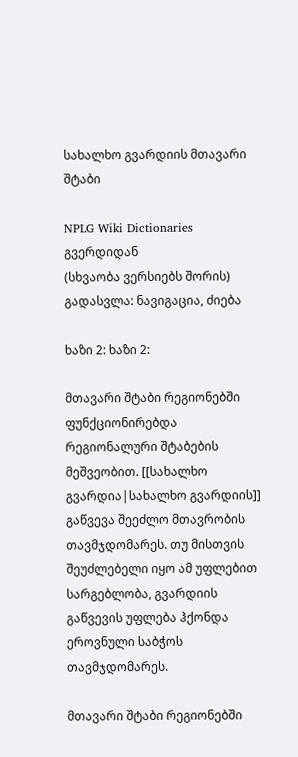სახალხო გვარდიის მთავარი შტაბი

NPLG Wiki Dictionaries გვერდიდან
(სხვაობა ვერსიებს შორის)
გადასვლა: ნავიგაცია, ძიება

ხაზი 2: ხაზი 2:

მთავარი შტაბი რეგიონებში ფუნქციონირებდა რეგიონალური შტაბების მეშვეობით. [[სახალხო გვარდია|სახალხო გვარდიის]] გაწვევა შეეძლო მთავრობის თავმჯდომარეს. თუ მისთვის შეუძლებელი იყო ამ უფლებით სარგებლობა, გვარდიის გაწვევის უფლება ჰქონდა ეროვნული საბჭოს თავმჯდომარეს.

მთავარი შტაბი რეგიონებში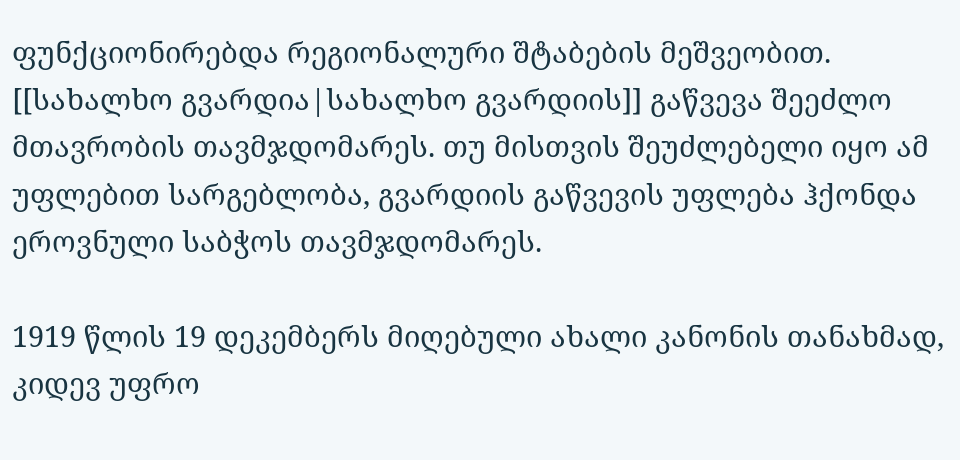ფუნქციონირებდა რეგიონალური შტაბების მეშვეობით. [[სახალხო გვარდია|სახალხო გვარდიის]] გაწვევა შეეძლო მთავრობის თავმჯდომარეს. თუ მისთვის შეუძლებელი იყო ამ უფლებით სარგებლობა, გვარდიის გაწვევის უფლება ჰქონდა ეროვნული საბჭოს თავმჯდომარეს.

1919 წლის 19 დეკემბერს მიღებული ახალი კანონის თანახმად, კიდევ უფრო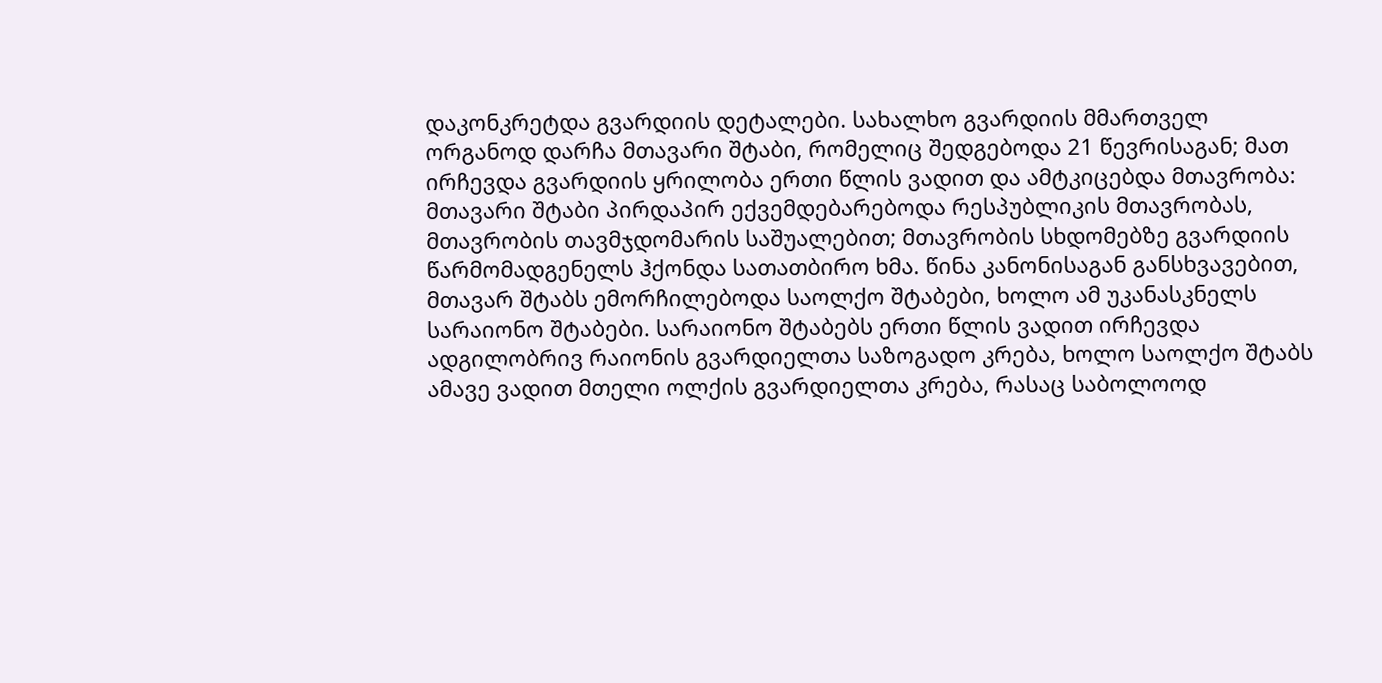დაკონკრეტდა გვარდიის დეტალები. სახალხო გვარდიის მმართველ ორგანოდ დარჩა მთავარი შტაბი, რომელიც შედგებოდა 21 წევრისაგან; მათ ირჩევდა გვარდიის ყრილობა ერთი წლის ვადით და ამტკიცებდა მთავრობა: მთავარი შტაბი პირდაპირ ექვემდებარებოდა რესპუბლიკის მთავრობას, მთავრობის თავმჯდომარის საშუალებით; მთავრობის სხდომებზე გვარდიის წარმომადგენელს ჰქონდა სათათბირო ხმა. წინა კანონისაგან განსხვავებით, მთავარ შტაბს ემორჩილებოდა საოლქო შტაბები, ხოლო ამ უკანასკნელს სარაიონო შტაბები. სარაიონო შტაბებს ერთი წლის ვადით ირჩევდა ადგილობრივ რაიონის გვარდიელთა საზოგადო კრება, ხოლო საოლქო შტაბს ამავე ვადით მთელი ოლქის გვარდიელთა კრება, რასაც საბოლოოდ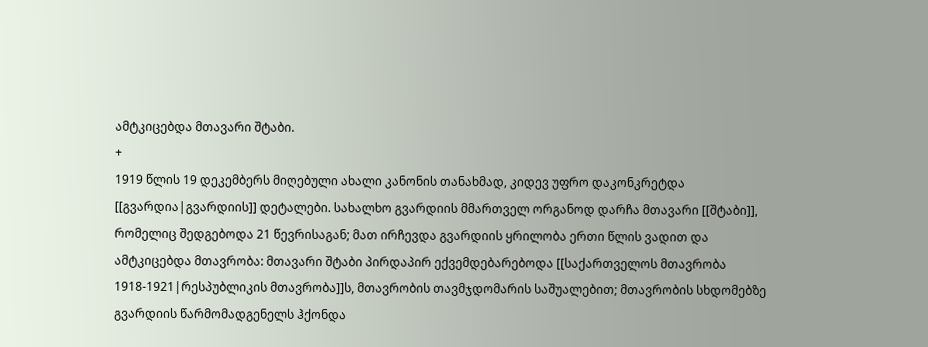ამტკიცებდა მთავარი შტაბი.
+
1919 წლის 19 დეკემბერს მიღებული ახალი კანონის თანახმად, კიდევ უფრო დაკონკრეტდა [[გვარდია|გვარდიის]] დეტალები. სახალხო გვარდიის მმართველ ორგანოდ დარჩა მთავარი [[შტაბი]], რომელიც შედგებოდა 21 წევრისაგან; მათ ირჩევდა გვარდიის ყრილობა ერთი წლის ვადით და ამტკიცებდა მთავრობა: მთავარი შტაბი პირდაპირ ექვემდებარებოდა [[საქართველოს მთავრობა 1918-1921|რესპუბლიკის მთავრობა]]ს, მთავრობის თავმჯდომარის საშუალებით; მთავრობის სხდომებზე გვარდიის წარმომადგენელს ჰქონდა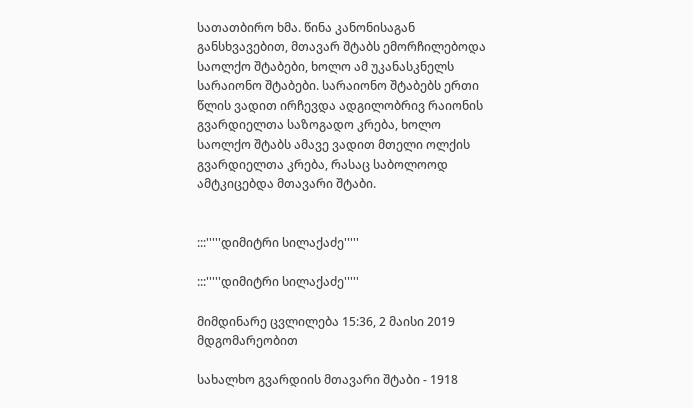სათათბირო ხმა. წინა კანონისაგან განსხვავებით, მთავარ შტაბს ემორჩილებოდა საოლქო შტაბები, ხოლო ამ უკანასკნელს სარაიონო შტაბები. სარაიონო შტაბებს ერთი წლის ვადით ირჩევდა ადგილობრივ რაიონის გვარდიელთა საზოგადო კრება, ხოლო საოლქო შტაბს ამავე ვადით მთელი ოლქის გვარდიელთა კრება, რასაც საბოლოოდ ამტკიცებდა მთავარი შტაბი.


:::'''''დიმიტრი სილაქაძე'''''

:::'''''დიმიტრი სილაქაძე'''''

მიმდინარე ცვლილება 15:36, 2 მაისი 2019 მდგომარეობით

სახალხო გვარდიის მთავარი შტაბი - 1918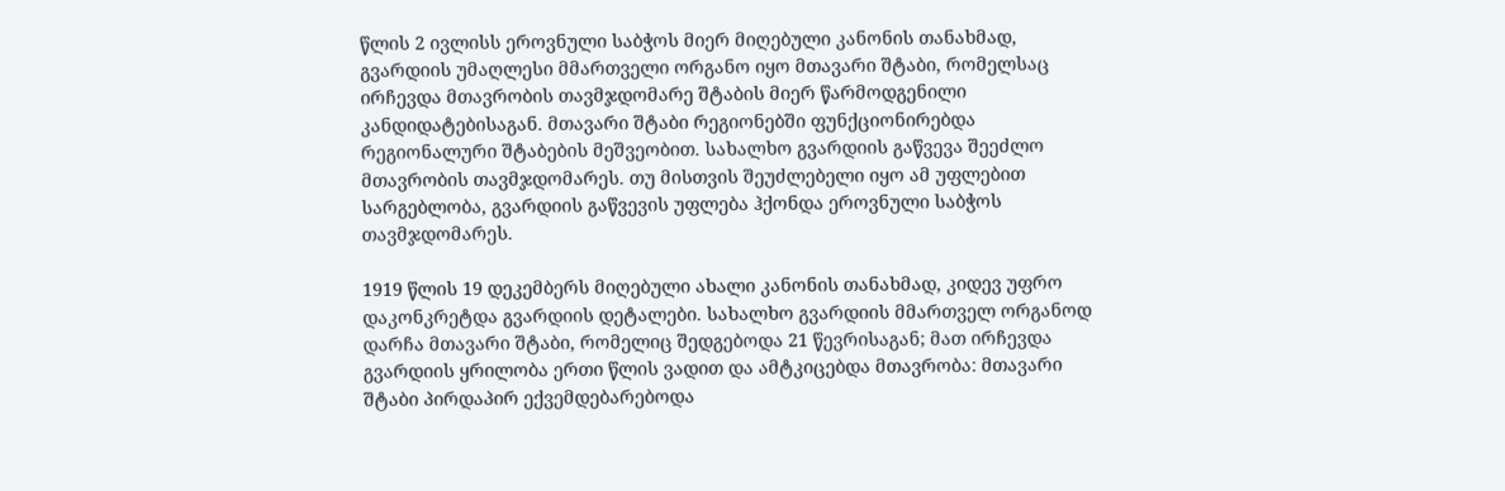წლის 2 ივლისს ეროვნული საბჭოს მიერ მიღებული კანონის თანახმად, გვარდიის უმაღლესი მმართველი ორგანო იყო მთავარი შტაბი, რომელსაც ირჩევდა მთავრობის თავმჯდომარე შტაბის მიერ წარმოდგენილი კანდიდატებისაგან. მთავარი შტაბი რეგიონებში ფუნქციონირებდა რეგიონალური შტაბების მეშვეობით. სახალხო გვარდიის გაწვევა შეეძლო მთავრობის თავმჯდომარეს. თუ მისთვის შეუძლებელი იყო ამ უფლებით სარგებლობა, გვარდიის გაწვევის უფლება ჰქონდა ეროვნული საბჭოს თავმჯდომარეს.

1919 წლის 19 დეკემბერს მიღებული ახალი კანონის თანახმად, კიდევ უფრო დაკონკრეტდა გვარდიის დეტალები. სახალხო გვარდიის მმართველ ორგანოდ დარჩა მთავარი შტაბი, რომელიც შედგებოდა 21 წევრისაგან; მათ ირჩევდა გვარდიის ყრილობა ერთი წლის ვადით და ამტკიცებდა მთავრობა: მთავარი შტაბი პირდაპირ ექვემდებარებოდა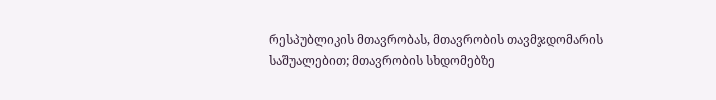რესპუბლიკის მთავრობას, მთავრობის თავმჯდომარის საშუალებით; მთავრობის სხდომებზე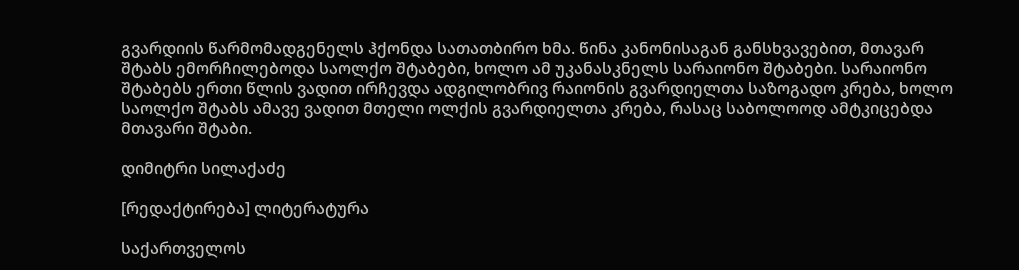გვარდიის წარმომადგენელს ჰქონდა სათათბირო ხმა. წინა კანონისაგან განსხვავებით, მთავარ შტაბს ემორჩილებოდა საოლქო შტაბები, ხოლო ამ უკანასკნელს სარაიონო შტაბები. სარაიონო შტაბებს ერთი წლის ვადით ირჩევდა ადგილობრივ რაიონის გვარდიელთა საზოგადო კრება, ხოლო საოლქო შტაბს ამავე ვადით მთელი ოლქის გვარდიელთა კრება, რასაც საბოლოოდ ამტკიცებდა მთავარი შტაბი.

დიმიტრი სილაქაძე

[რედაქტირება] ლიტერატურა

საქართველოს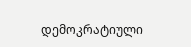დემოკრატიული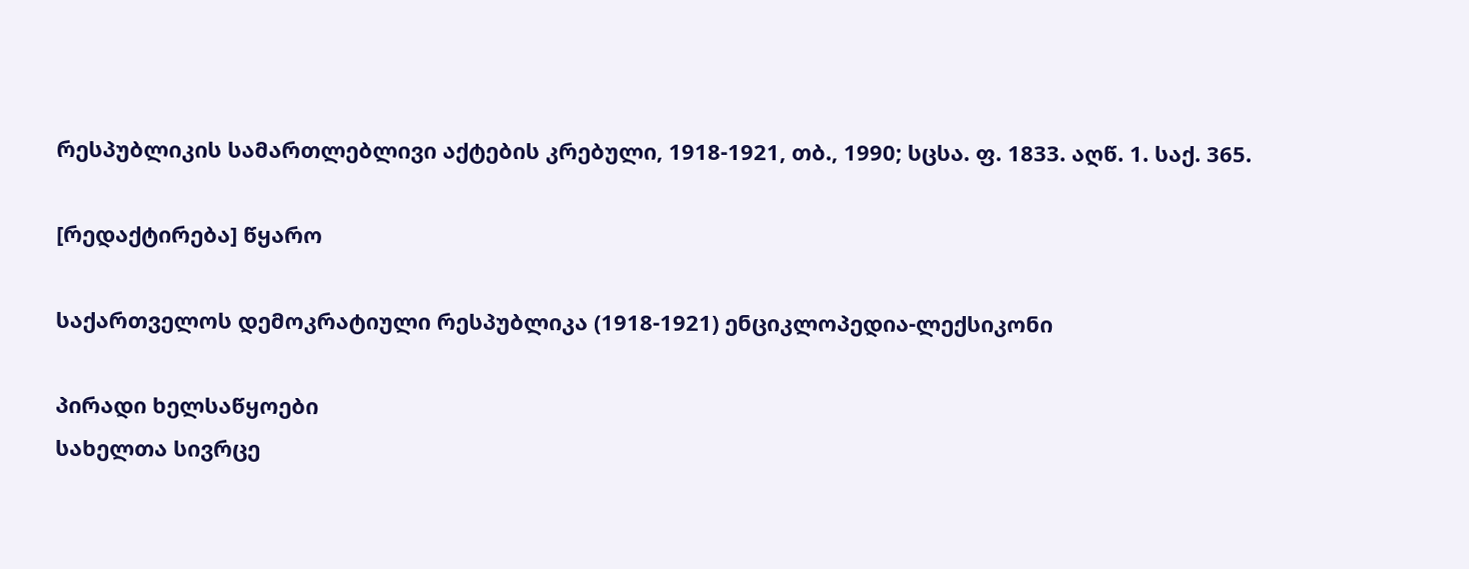რესპუბლიკის სამართლებლივი აქტების კრებული, 1918-1921, თბ., 1990; სცსა. ფ. 1833. აღწ. 1. საქ. 365.

[რედაქტირება] წყარო

საქართველოს დემოკრატიული რესპუბლიკა (1918-1921) ენციკლოპედია-ლექსიკონი

პირადი ხელსაწყოები
სახელთა სივრცე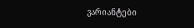ვარიანტები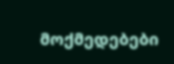მოქმედებები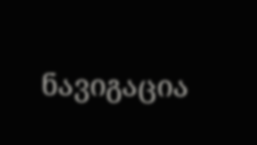ნავიგაცია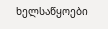ხელსაწყოები